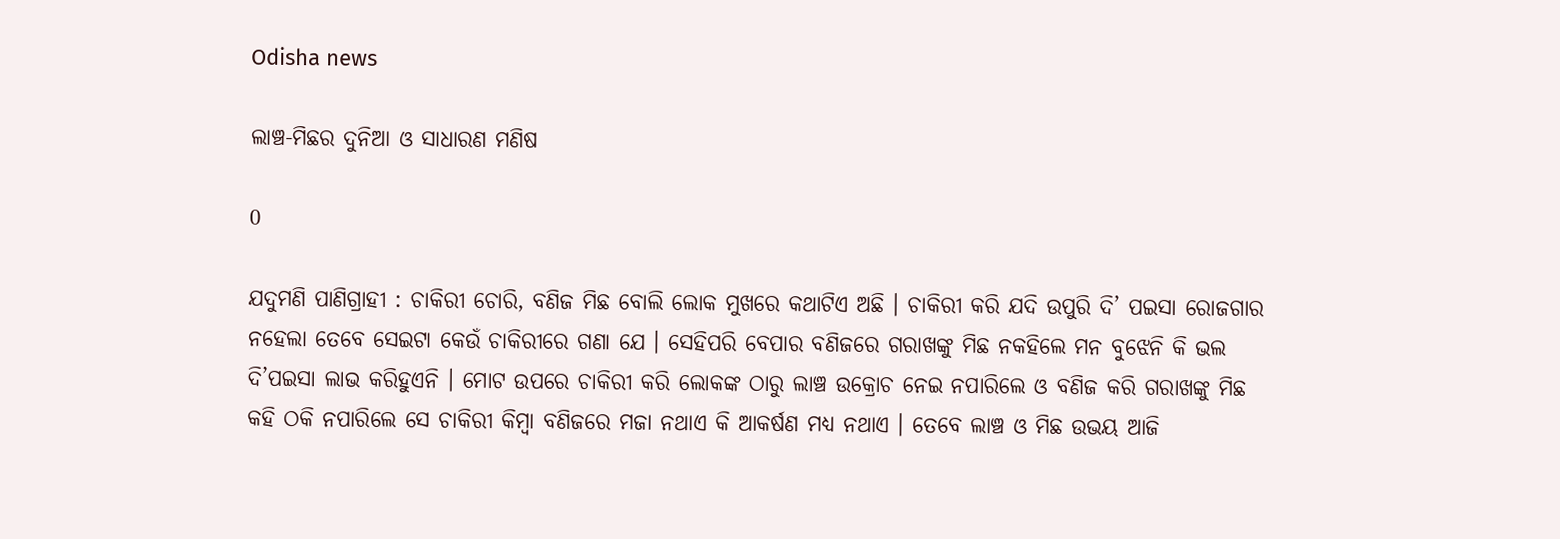Odisha news

ଲାଞ୍ଚ-ମିଛର ଦୁନିଆ ଓ ସାଧାରଣ ମଣିଷ

0

ଯଦୁମଣି ପାଣିଗ୍ରାହୀ : ଚାକିରୀ ଚୋରି, ବଣିଜ ମିଛ ବୋଲି ଲୋକ ମୁଖରେ କଥାଟିଏ ଅଛି । ଚାକିରୀ କରି ଯଦି ଉପୁରି ଦି’ ପଇସା ରୋଜଗାର ନହେଲା ତେବେ ସେଇଟା କେଉଁ ଚାକିରୀରେ ଗଣା ଯେ । ସେହିପରି ବେପାର ବଣିଜରେ ଗରାଖଙ୍କୁ ମିଛ ନକହିଲେ ମନ ବୁଝେନି କି ଭଲ ଦି’ପଇସା ଲାଭ କରିହୁଏନି । ମୋଟ ଉପରେ ଚାକିରୀ କରି ଲୋକଙ୍କ ଠାରୁ ଲାଞ୍ଚ ଉକ୍ରୋଚ ନେଇ ନପାରିଲେ ଓ ବଣିଜ କରି ଗରାଖଙ୍କୁ ମିଛ କହି ଠକି ନପାରିଲେ ସେ ଚାକିରୀ କିମ୍ବା ବଣିଜରେ ମଜା ନଥାଏ କି ଆକର୍ଷଣ ମଧ୍ୟ ନଥାଏ । ତେବେ ଲାଞ୍ଚ ଓ ମିଛ ଉଭୟ ଆଜି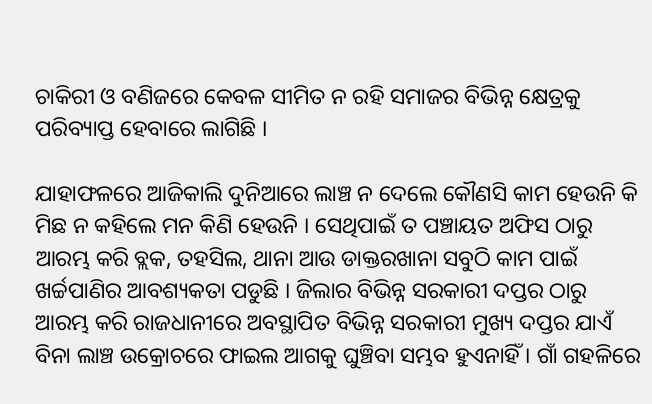ଚାକିରୀ ଓ ବଣିଜରେ କେବଳ ସୀମିତ ନ ରହି ସମାଜର ବିଭିନ୍ନ କ୍ଷେତ୍ରକୁ ପରିବ୍ୟାପ୍ତ ହେବାରେ ଲାଗିଛି ।

ଯାହାଫଳରେ ଆଜିକାଲି ଦୁନିଆରେ ଲାଞ୍ଚ ନ ଦେଲେ କୌଣସି କାମ ହେଉନି କି ମିଛ ନ କହିଲେ ମନ କିଣି ହେଉନି । ସେଥିପାଇଁ ତ ପଞ୍ଚାୟତ ଅଫିସ ଠାରୁ ଆରମ୍ଭ କରି ବ୍ଲକ, ତହସିଲ, ଥାନା ଆଉ ଡାକ୍ତରଖାନା ସବୁଠି କାମ ପାଇଁ ଖର୍ଚ୍ଚପାଣିର ଆବଶ୍ୟକତା ପଡୁଛି । ଜିଲାର ବିଭିନ୍ନ ସରକାରୀ ଦପ୍ତର ଠାରୁ ଆରମ୍ଭ କରି ରାଜଧାନୀରେ ଅବସ୍ଥାପିତ ବିଭିନ୍ନ ସରକାରୀ ମୁଖ୍ୟ ଦପ୍ତର ଯାଏଁ ବିନା ଲାଞ୍ଚ ଉକ୍ରୋଚରେ ଫାଇଲ ଆଗକୁ ଘୁଞ୍ଚିବା ସମ୍ଭବ ହୁଏନାହିଁ । ଗାଁ ଗହଳିରେ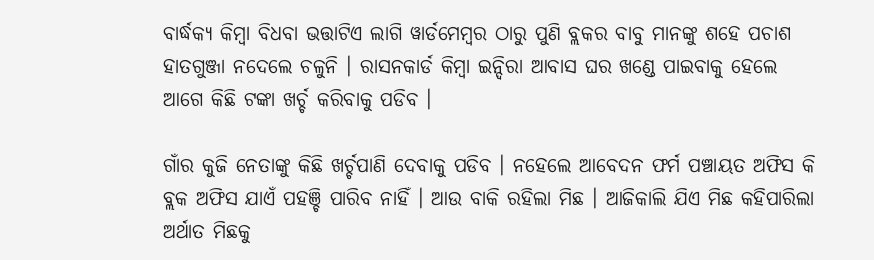ବାର୍ଦ୍ଧକ୍ୟ କିମ୍ବା ବିଧବା ଭତ୍ତାଟିଏ ଲାଗି ୱାର୍ଡମେମ୍ବର ଠାରୁ ପୁଣି ବ୍ଲକର ବାବୁ ମାନଙ୍କୁ ଶହେ ପଚାଶ ହାତଗୁଞ୍ଜା ନଦେଲେ ଚଳୁନି । ରାସନକାର୍ଡ କିମ୍ବା ଇନ୍ଦିରା ଆବାସ ଘର ଖଣ୍ଡେ ପାଇବାକୁ ହେଲେ ଆଗେ କିଛି ଟଙ୍କା ଖର୍ଚ୍ଚ କରିବାକୁ ପଡିବ ।

ଗାଁର କୁଜି ନେତାଙ୍କୁ କିଛି ଖର୍ଚ୍ଚପାଣି ଦେବାକୁ ପଡିବ । ନହେଲେ ଆବେଦନ ଫର୍ମ ପଞ୍ଚାୟତ ଅଫିସ କି ବ୍ଲକ ଅଫିସ ଯାଏଁ ପହଞ୍ଚି ପାରିବ ନାହିଁ । ଆଉ ବାକି ରହିଲା ମିଛ । ଆଜିକାଲି ଯିଏ ମିଛ କହିପାରିଲା ଅର୍ଥାତ ମିଛକୁ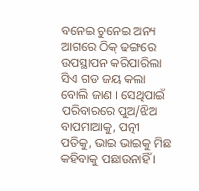ବନେଇ ଚୁନେଇ ଅନ୍ୟ ଆଗରେ ଠିକ୍ ଢଙ୍ଗରେ ଉପସ୍ଥାପନ କରିପାରିଲା ସିଏ ଗଡ ଜୟ କଲା ବୋଲି ଜାଣ । ସେଥିପାଇଁ ପରିବାରରେ ପୁଅ/ଝିଅ ବାପମାଆକୁ, ପତ୍ନୀ ପତିକୁ, ଭାଇ ଭାଇକୁ ମିଛ କହିବାକୁ ପଛାଉନାହିଁ ।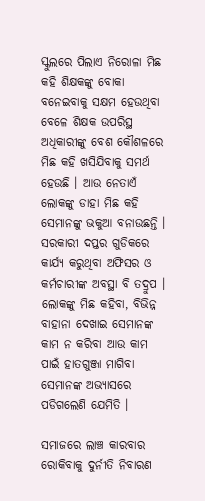ସ୍କୁଲରେ ପିଲାଏ ନିରୋଳା ମିଛ କହି ଶିକ୍ଷକଙ୍କୁ ବୋକା ବନେଇବାକୁ ସକ୍ଷମ ହେଉଥିବା ବେଳେ ଶିକ୍ଷକ ଉପରିସ୍ଥ ଅଧିକାରୀଙ୍କୁ ବେଶ କୌଶଳରେ ମିଛ କହି ଖସିଯିବାକୁ ସମର୍ଥ ହେଉଛି । ଆଉ ନେତାଏଁ ଲୋକଙ୍କୁ ଡାହା ମିଛ କହି ସେମାନଙ୍କୁ ଭକୁଆ ବନାଉଛନ୍ତି । ସରକାରୀ ଦପ୍ତର ଗୁଡିକରେ କାର୍ଯ୍ୟ କରୁଥିବା ଅଫିସର ଓ କର୍ମଚାରୀଙ୍କ ଅବସ୍ଥା ବି ତଦ୍ରୁପ । ଲୋକଙ୍କୁ ମିଛ କହିବା, ବିଭିନ୍ନ ବାହାନା ଦେଖାଇ ସେମାନଙ୍କ କାମ ନ କରିବା ଆଉ କାମ ପାଇଁ ହାତଗୁଞ୍ଜା ମାଗିବା ସେମାନଙ୍କ ଅଭ୍ୟାସରେ ପଡିଗଲେଣି ଯେମିତି ।

ସମାଜରେ ଲାଞ୍ଚ କାରବାର ରୋକିବାକୁ ଦୁର୍ନୀତି ନିବାରଣ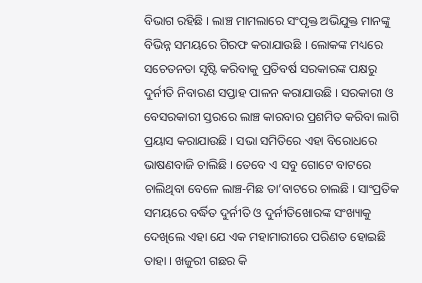ବିଭାଗ ରହିଛି । ଲାଞ୍ଚ ମାମଲାରେ ସଂପୃକ୍ତ ଅଭିଯୁକ୍ତ ମାନଙ୍କୁ ବିଭିନ୍ନ ସମୟରେ ଗିରଫ କରାଯାଉଛି । ଲୋକଙ୍କ ମଧ୍ୟରେ ସଚେତନତା ସୃଷ୍ଟି କରିବାକୁ ପ୍ରତିବର୍ଷ ସରକାରଙ୍କ ପକ୍ଷରୁ ଦୁର୍ନୀତି ନିବାରଣ ସପ୍ତାହ ପାଳନ କରାଯାଉଛି । ସରକାରୀ ଓ ବେସରକାରୀ ସ୍ତରରେ ଲାଞ୍ଚ କାରବାର ପ୍ରଶମିତ କରିବା ଲାଗି ପ୍ରୟାସ କରାଯାଉଛି । ସଭା ସମିତିରେ ଏହା ବିରୋଧରେ ଭାଷଣବାଜି ଚାଲିଛି । ତେବେ ଏ ସବୁ ଗୋଟେ ବାଟରେ ଚାଲିଥିବା ବେଳେ ଲାଞ୍ଚ-ମିଛ ତା’ବାଟରେ ଚାଲଛି । ସାଂପ୍ରତିକ ସମୟରେ ବର୍ଦ୍ଧିତ ଦୁର୍ନୀତି ଓ ଦୁର୍ନୀତିଖୋରଙ୍କ ସଂଖ୍ୟାକୁ ଦେଖିଲେ ଏହା ଯେ ଏକ ମହାମାରୀରେ ପରିଣତ ହୋଇଛି ତାହା । ଖଜୁରୀ ଗଛର କି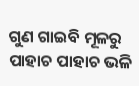ଗୁଣ ଗାଇବି ମୂଳରୁ ପାହାଚ ପାହାଚ ଭଳି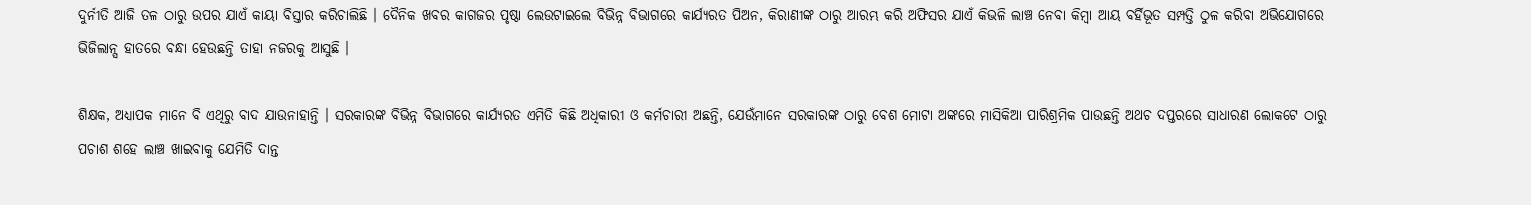ଦୁର୍ନୀତି ଆଜି ତଳ ଠାରୁ ଉପର ଯାଏଁ କାୟା ବିସ୍ତାର କରିଚାଲିଛି । ଦୈନିକ ଖବର କାଗଜର ପୃଷ୍ଠା ଲେଉଟାଇଲେ ବିଭିନ୍ନ ବିଭାଗରେ କାର୍ଯ୍ୟରତ ପିଅନ, କିରାଣୀଙ୍କ ଠାରୁ ଆରମ୍ଭ କରି ଅଫିସର ଯାଏଁ କିଭଳି ଲାଞ୍ଚ ନେବା କିମ୍ବା ଆୟ ବର୍ହିଭୂତ ସମ୍ପତ୍ତି ଠୁଳ କରିବା ଅଭିଯୋଗରେ ଭିଜିଲାନ୍ସ ହାତରେ ବନ୍ଧା ହେଉଛନ୍ତି ତାହା ନଜରକୁ ଆସୁଛି ।

ଶିକ୍ଷକ, ଅଧ୍ୟାପକ ମାନେ ବି ଏଥିରୁ ବାଦ ଯାଉନାହାନ୍ତି । ସରକାରଙ୍କ ବିଭିନ୍ନ ବିଭାଗରେ କାର୍ଯ୍ୟରତ ଏମିତି କିଛି ଅଧିକାରୀ ଓ କର୍ମଚାରୀ ଅଛନ୍ତି, ଯେଉଁମାନେ ସରକାରଙ୍କ ଠାରୁ ବେଶ ମୋଟା ଅଙ୍କରେ ମାସିକିଆ ପାରିଶ୍ରମିକ ପାଉଛନ୍ତି ଅଥଚ ଦପ୍ତରରେ ସାଧାରଣ ଲୋକଟେ ଠାରୁ ପଚାଶ ଶହେ ଲାଞ୍ଚ ଖାଇବାକୁ ଯେମିତି ଦାନ୍ତ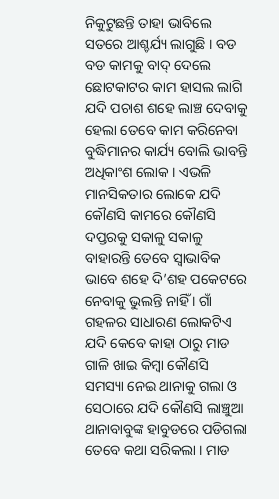ନିକୁଟୁଛନ୍ତି ତାହା ଭାବିଲେ ସତରେ ଆଶ୍ଚର୍ଯ୍ୟ ଲାଗୁଛି । ବଡ ବଡ କାମକୁ ବାଦ୍ ଦେଲେ ଛୋଟକାଟର କାମ ହାସଲ ଲାଗି ଯଦି ପଚାଶ ଶହେ ଲାଞ୍ଚ ଦେବାକୁ ହେଲା ତେବେ କାମ କରିନେବା ବୁଦ୍ଧିମାନର କାର୍ଯ୍ୟ ବୋଲି ଭାବନ୍ତି ଅଧିକାଂଶ ଲୋକ । ଏଭଳି ମାନସିକତାର ଲୋକେ ଯଦି କୌଣସି କାମରେ କୌଣସି ଦପ୍ତରକୁ ସକାଳୁ ସକାଳୁ ବାହାରନ୍ତି ତେବେ ସ୍ୱାଭାବିକ ଭାବେ ଶହେ ଦି’ଶହ ପକେଟରେ ନେବାକୁ ଭୁଲନ୍ତି ନାହିଁ । ଗାଁ ଗହଳର ସାଧାରଣ ଲୋକଟିଏ ଯଦି କେବେ କାହା ଠାରୁ ମାଡ ଗାଳି ଖାଇ କିମ୍ବା କୌଣସି ସମସ୍ୟା ନେଇ ଥାନାକୁ ଗଲା ଓ ସେଠାରେ ଯଦି କୌଣସି ଲାଞ୍ଚୁଆ ଥାନାବାବୁଙ୍କ ହାବୁଡରେ ପଡିଗଲା ତେବେ କଥା ସରିକଲା । ମାଡ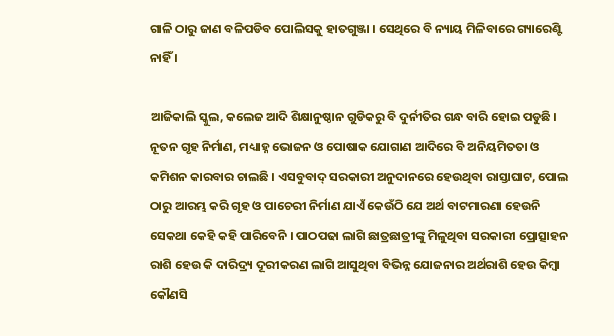ଗାଳି ଠାରୁ ଜାଣ ବଳିପଡିବ ପୋଲିସକୁ ହାତଗୁଞ୍ଜା । ସେଥିରେ ବି ନ୍ୟାୟ ମିଳିବାରେ ଗ୍ୟାରେଣ୍ଟି ନାହିଁ ।

ଆଜିକାଲି ସ୍କୁଲ, କଲେଜ ଆଦି ଶିକ୍ଷାନୁଷ୍ଠାନ ଗୁଡିକରୁ ବି ଦୁର୍ନୀତିର ଗନ୍ଧ ବାରି ହୋଇ ପଡୁଛି । ନୂତନ ଗୃହ ନିର୍ମାଣ, ମଧ୍ୟାହ୍ନ ଭୋଜନ ଓ ପୋଷାକ ଯୋଗାଣ ଆଦିରେ ବି ଅନିୟମିତତା ଓ କମିଶନ କାରବାର ଚାଲଛି । ଏସବୁବାଦ୍ ସରକାରୀ ଅନୁଦାନରେ ହେଉଥିବା ରାସ୍ତାଘାଟ, ପୋଲ ଠାରୁ ଆରମ୍ଭ କରି ଗୃହ ଓ ପାଚେରୀ ନିର୍ମାଣ ଯାଏଁ କେଉଁଠି ଯେ ଅର୍ଥ ବାଟମାରଣା ହେଉନି ସେକଥା କେହି କହି ପାରିବେନି । ପାଠପଢା ଲାଗି ଛାତ୍ରଛାତ୍ରୀଙ୍କୁ ମିଳୁଥିବା ସରକାରୀ ପ୍ରୋତ୍ସାହନ ରାଶି ହେଉ କି ଦାରିଦ୍ର୍ୟ ଦୂରୀକରଣ ଲାଗି ଆସୁଥିବା ବିଭିନ୍ନ ଯୋଜନାର ଅର୍ଥରାଶି ହେଉ କିମ୍ବା କୌଣସି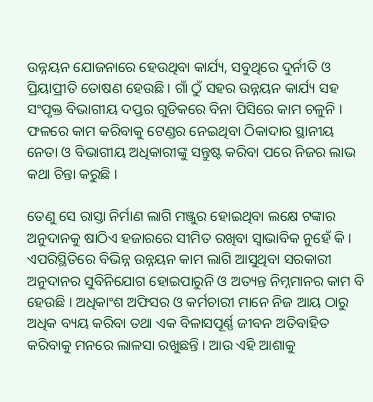ଉନ୍ନୟନ ଯୋଜନାରେ ହେଉଥିବା କାର୍ଯ୍ୟ, ସବୁଥିରେ ଦୁର୍ନୀତି ଓ ପ୍ରିୟାପ୍ରୀତି ତୋଷଣ ହେଉଛି । ଗାଁ ଠୁଁ ସହର ଉନ୍ନୟନ କାର୍ଯ୍ୟ ସହ ସଂପୃକ୍ତ ବିଭାଗୀୟ ଦପ୍ତର ଗୁଡିକରେ ବିନା ପିସିରେ କାମ ଚଳୁନି । ଫଳରେ କାମ କରିବାକୁ ଟେଣ୍ଡର ନେଇଥିବା ଠିକାଦାର ସ୍ଥାନୀୟ ନେତା ଓ ବିଭାଗୀୟ ଅଧିକାରୀଙ୍କୁ ସନ୍ତୁଷ୍ଟ କରିବା ପରେ ନିଜର ଲାଭ କଥା ଚିନ୍ତା କରୁଛି ।

ତେଣୁ ସେ ରାସ୍ତା ନିର୍ମାଣ ଲାଗି ମଞ୍ଜୁର ହୋଇଥିବା ଲକ୍ଷେ ଟଙ୍କାର ଅନୁଦାନକୁ ଷାଠିଏ ହଜାରରେ ସୀମିତ ରଖିବା ସ୍ୱାଭାବିକ ନୁହେଁ କି । ଏପରିସ୍ଥିତିରେ ବିଭିନ୍ନ ଉନ୍ନୟନ କାମ ଲାଗି ଆସୁଥିବା ସରକାରୀ ଅନୁଦାନର ସୁବିନିଯୋଗ ହୋଇପାରୁନି ଓ ଅତ୍ୟନ୍ତ ନିମ୍ନମାନର କାମ ବି ହେଉଛି । ଅଧିକାଂଶ ଅଫିସର ଓ କର୍ମଚାରୀ ମାନେ ନିଜ ଆୟ ଠାରୁ ଅଧିକ ବ୍ୟୟ କରିବା ତଥା ଏକ ବିଳାସପୂର୍ଣ୍ଣ ଜୀବନ ଅତିବାହିତ କରିବାକୁ ମନରେ ଲାଳସା ରଖୁଛନ୍ତି । ଆଉ ଏହି ଆଶାକୁ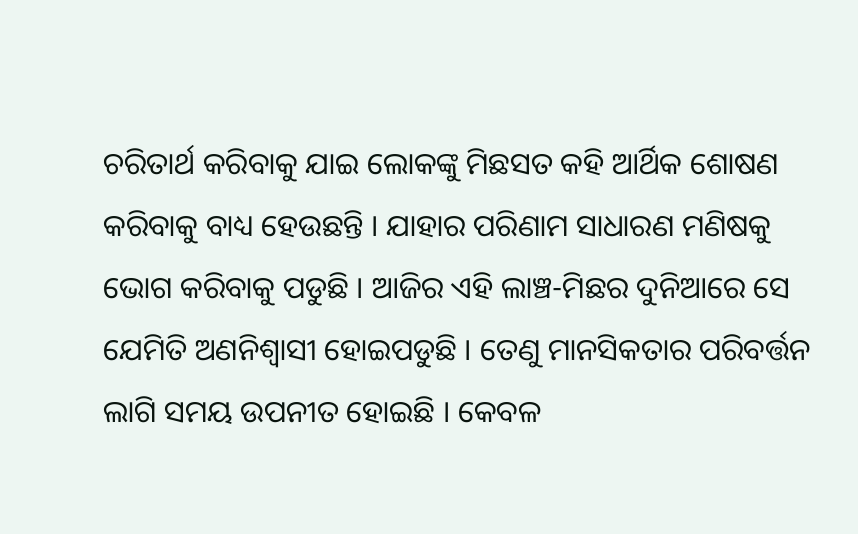ଚରିତାର୍ଥ କରିବାକୁ ଯାଇ ଲୋକଙ୍କୁ ମିଛସତ କହି ଆର୍ଥିକ ଶୋଷଣ କରିବାକୁ ବାଧ୍ୟ ହେଉଛନ୍ତି । ଯାହାର ପରିଣାମ ସାଧାରଣ ମଣିଷକୁ ଭୋଗ କରିବାକୁ ପଡୁଛି । ଆଜିର ଏହି ଲାଞ୍ଚ-ମିଛର ଦୁନିଆରେ ସେ ଯେମିତି ଅଣନିଶ୍ୱାସୀ ହୋଇପଡୁଛି । ତେଣୁ ମାନସିକତାର ପରିବର୍ତ୍ତନ ଲାଗି ସମୟ ଉପନୀତ ହୋଇଛି । କେବଳ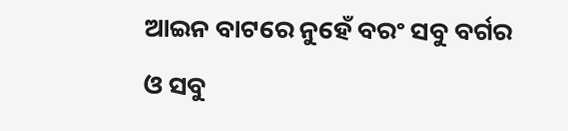ଆଇନ ବାଟରେ ନୁହେଁ ବରଂ ସବୁ ବର୍ଗର ଓ ସବୁ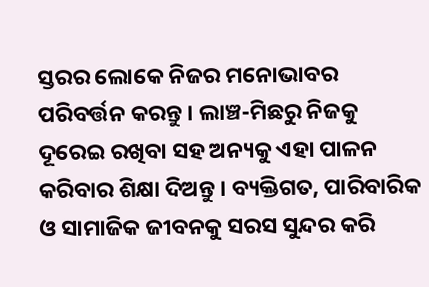ସ୍ତରର ଲୋକେ ନିଜର ମନୋଭାବର ପରିବର୍ତ୍ତନ କରନ୍ତୁ । ଲାଞ୍ଚ-ମିଛରୁ ନିଜକୁ ଦୂରେଇ ରଖିବା ସହ ଅନ୍ୟକୁ ଏହା ପାଳନ କରିବାର ଶିକ୍ଷା ଦିଅନ୍ତୁ । ବ୍ୟକ୍ତିଗତ, ପାରିବାରିକ ଓ ସାମାଜିକ ଜୀବନକୁ ସରସ ସୁନ୍ଦର କରି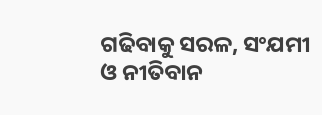ଗଢିବାକୁ ସରଳ, ସଂଯମୀ ଓ ନୀତିବାନ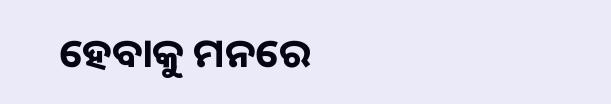ହେବାକୁ ମନରେ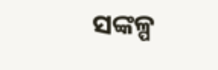ସଙ୍କଳ୍ପ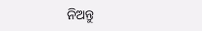ନିଅନ୍ତୁ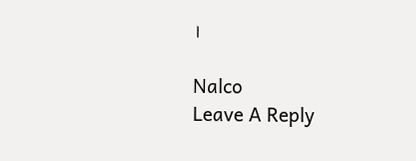।

Nalco
Leave A Reply